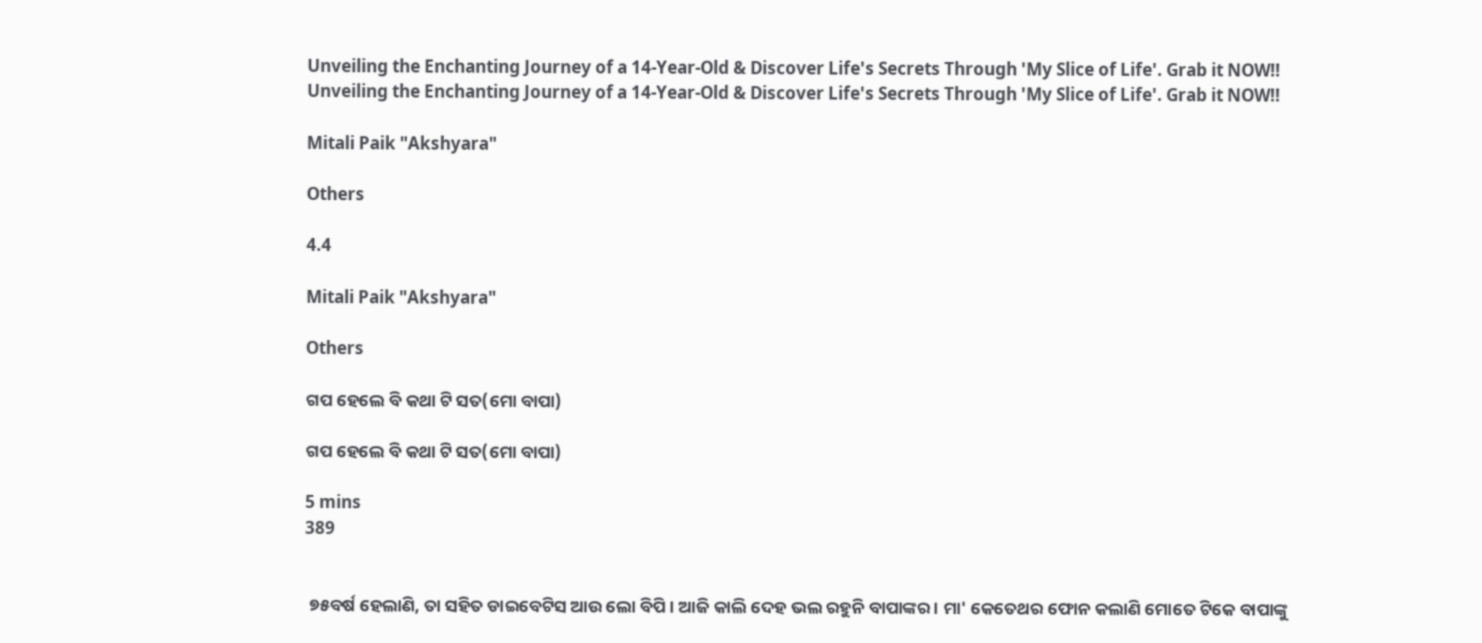Unveiling the Enchanting Journey of a 14-Year-Old & Discover Life's Secrets Through 'My Slice of Life'. Grab it NOW!!
Unveiling the Enchanting Journey of a 14-Year-Old & Discover Life's Secrets Through 'My Slice of Life'. Grab it NOW!!

Mitali Paik "Akshyara"

Others

4.4

Mitali Paik "Akshyara"

Others

ଗପ ହେଲେ ବି କଥା ଟି ସତ(ମୋ ବାପା)

ଗପ ହେଲେ ବି କଥା ଟି ସତ(ମୋ ବାପା)

5 mins
389


 ୭୫ବର୍ଷ ହେଲାଣି, ତା ସହିତ ଡାଇବେଟିସ ଆଉ ଲୋ ବିପି । ଆଜି କାଲି ଦେହ ଭଲ ରହୁନି ବାପାଙ୍କର । ମା' କେତେଥର ଫୋନ କଲାଣି ମୋତେ ଟିକେ ବାପାଙ୍କୁ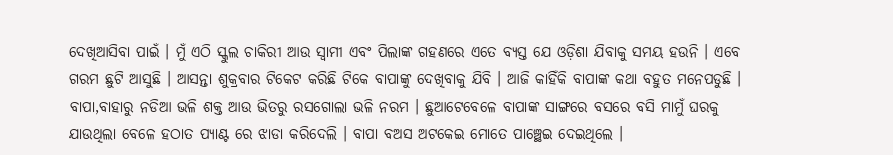ଦେଖିଆସିବା ପାଇଁ । ମୁଁ ଏଠି ସ୍କୁଲ ଚାକିରୀ ଆଉ ସ୍ୱାମୀ ଏବଂ ପିଲାଙ୍କ ଗହଣରେ ଏତେ ବ୍ୟସ୍ତ ଯେ ଓଡ଼ିଶା ଯିବାକୁ ସମୟ ହଉନି । ଏବେ ଗରମ ଛୁଟି ଆସୁଛି । ଆସନ୍ତା ଶୁକ୍ରବାର ଟିକେଟ କରିଛି ଟିକେ ବାପାଙ୍କୁ ଦେଖିବାକୁ ଯିବି । ଆଜି କାହିଁକି ବାପାଙ୍କ କଥା ବହୁତ ମନେପଡୁଛି । ବାପା,ବାହାରୁ ନଡିଆ ଭଳି ଶକ୍ତ ଆଉ ଭିତରୁ ରସଗୋଲା ଭଳି ନରମ । ଛୁଆଟେବେଳେ ବାପାଙ୍କ ସାଙ୍ଗରେ ବସରେ ବସି ମାମୁଁ ଘରକୁ ଯାଉଥିଲା ବେଳେ ହଠାତ ପ୍ୟାଣ୍ଟ ରେ ଝାଡା କରିଦେଲି । ବାପା ବଅସ ଅଟକେଇ ମୋତେ ପାଞ୍ଛେଇ ଦେଇଥିଲେ ।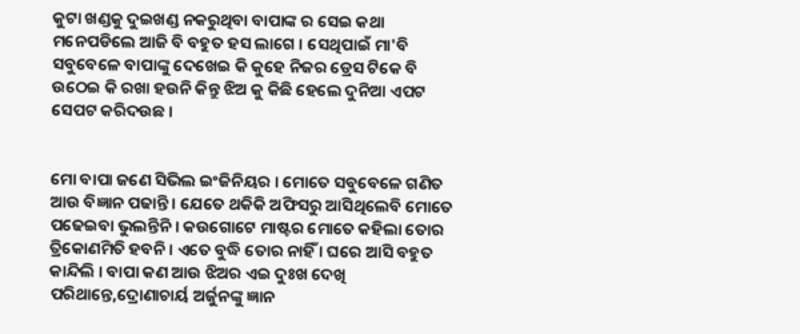କୁଟା ଖଣ୍ଡକୁ ଦୁଇଖଣ୍ଡ ନକରୁଥିବା ବାପାଙ୍କ ର ସେଇ କଥା ମନେପଡିଲେ ଆଜି ବି ବହୁତ ହସ ଲାଗେ । ସେଥିପାଇଁ ମା'ବି ସବୁବେଳେ ବାପାଙ୍କୁ ଦେଖେଇ କି କୁହେ ନିଜର ଡ୍ରେସ ଟିକେ ବି ଉଠେଇ କି ରଖା ହଉନି କିନ୍ତୁ ଝିଅ କୁ କିଛି ହେଲେ ଦୁନିଆ ଏପଟ ସେପଟ କରିଦଉଛ ।


ମୋ ବାପା ଜଣେ ସିଭିଲ ଇଂଜିନିୟର । ମୋତେ ସବୁବେଳେ ଗଣିତ ଆଉ ବିଜ୍ଞାନ ପଢାନ୍ତି । ଯେତେ ଥକିକି ଅଫିସରୁ ଆସିଥିଲେବି ମୋତେ ପଢେଇବା ଭୁଲନ୍ତିନି । କଉଗୋଟେ ମାଷ୍ଟର ମୋତେ କହିଲା ତୋର ତ୍ରିକୋଣମିତି ହବନି । ଏତେ ବୁଦ୍ଧି ତୋର ନାହିଁ । ଘରେ ଆସି ବହୁତ କାନ୍ଦିଲି । ବାପା କଣ ଆଉ ଝିଅର ଏଇ ଦୁଃଖ ଦେଖି ପରିଥାନ୍ତେ,ଦ୍ରୋଣାଚାର୍ୟ ଅର୍ଜୁନଙ୍କୁ ଜ୍ଞାନ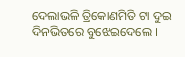ଦେଲାଭଳି ତ୍ରିକୋଣମିତି ଟା ଦୁଇ ଦିନଭିତରେ ବୁଝେଇଦେଲେ ।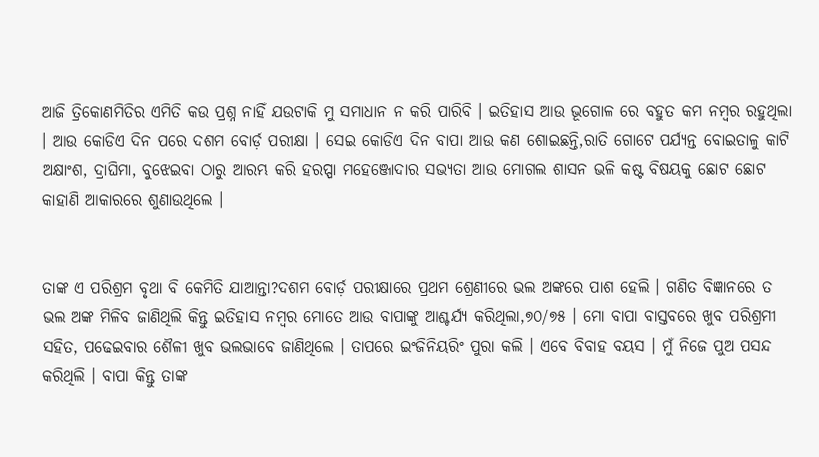ଆଜି ତ୍ରିକୋଣମିତିର ଏମିତି କଉ ପ୍ରଶ୍ନ ନାହିଁ ଯଉଟାକି ମୁ ସମାଧାନ ନ କରି ପାରିବି । ଇତିହାସ ଆଉ ଭୂଗୋଳ ରେ ବହୁତ କମ ନମ୍ବର ରହୁଥିଲା । ଆଉ କୋଡିଏ ଦିନ ପରେ ଦଶମ ବୋର୍ଡ଼ ପରୀକ୍ଷା । ସେଇ କୋଡିଏ ଦିନ ବାପା ଆଉ କଣ ଶୋଇଛନ୍ତି,ରାତି ଗୋଟେ ପର୍ଯ୍ୟନ୍ତ ବୋଇତାଳୁ କାଟି ଅକ୍ଷାଂଶ, ଦ୍ରାଘିମା, ବୁଝେଇବା ଠାରୁ ଆରମ୍ଭ କରି ହରପ୍ପା ମହେଞ୍ଜୋଦାର ସଭ୍ୟତା ଆଉ ମୋଗଲ ଶାସନ ଭଳି କଷ୍ଟ ବିଷୟକୁ ଛୋଟ ଛୋଟ କାହାଣି ଆକାରରେ ଶୁଣାଉଥିଲେ ।


ତାଙ୍କ ଏ ପରିଶ୍ରମ ବୃଥା ବି କେମିତି ଯାଆନ୍ତା?ଦଶମ ବୋର୍ଡ଼ ପରୀକ୍ଷାରେ ପ୍ରଥମ ଶ୍ରେଣୀରେ ଭଲ ଅଙ୍କରେ ପାଶ ହେଲି । ଗଣିତ ବିଜ୍ଞାନରେ ତ ଭଲ ଅଙ୍କ ମିଳିବ ଜାଣିଥିଲି କିନ୍ତୁ ଇତିହାସ ନମ୍ବର ମୋତେ ଆଉ ବାପାଙ୍କୁ ଆଶ୍ଚର୍ଯ୍ୟ କରିଥିଲା,୭୦/୭୫ । ମୋ ବାପା ବାସ୍ତବରେ ଖୁବ ପରିଶ୍ରମୀ ସହିତ, ପଢେଇବାର ଶୈଳୀ ଖୁବ ଭଲଭାବେ ଜାଣିଥିଲେ । ତାପରେ ଇଂଜିନିୟରିଂ ପୁରା କଲି । ଏବେ ବିବାହ ବୟସ । ମୁଁ ନିଜେ ପୁଅ ପସନ୍ଦ କରିଥିଲି । ବାପା କିନ୍ତୁ ତାଙ୍କ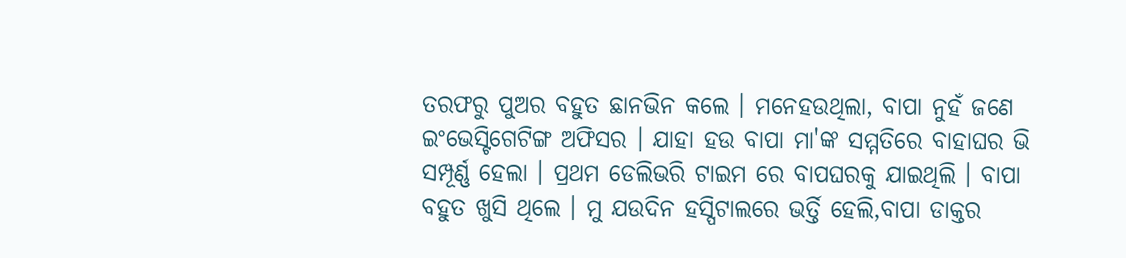ତରଫରୁ ପୁଅର ବହୁତ ଛାନଭିନ କଲେ । ମନେହଉଥିଲା, ବାପା ନୁହଁ ଜଣେ ଇଂଭେସ୍ଟିଗେଟିଙ୍ଗ ଅଫିସର । ଯାହା ହଉ ବାପା ମା'ଙ୍କ ସମ୍ମତିରେ ବାହାଘର ଭି ସମ୍ପୂର୍ଣ୍ଣ ହେଲା । ପ୍ରଥମ ଡେଲିଭରି ଟାଇମ ରେ ବାପଘରକୁ ଯାଇଥିଲି । ବାପା ବହୁତ ଖୁସି ଥିଲେ । ମୁ ଯଉଦିନ ହସ୍ପିଟାଲରେ ଭର୍ତ୍ତି ହେଲି,ବାପା ଡାକ୍ତର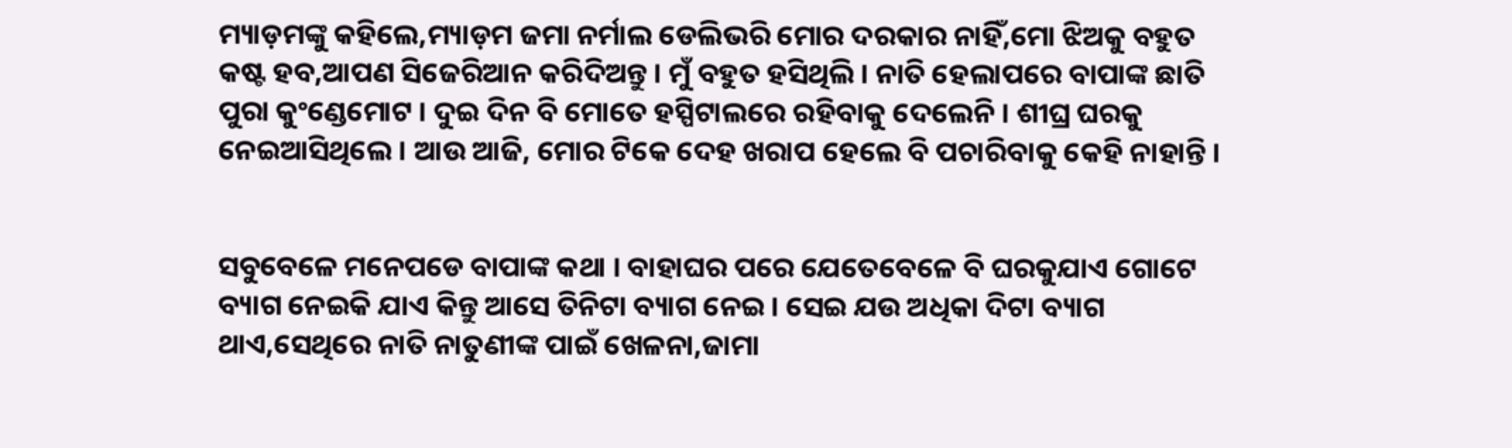ମ୍ୟାଡ଼ମଙ୍କୁ କହିଲେ,ମ୍ୟାଡ଼ମ ଜମା ନର୍ମାଲ ଡେଲିଭରି ମୋର ଦରକାର ନାହିଁ,ମୋ ଝିଅକୁ ବହୁତ କଷ୍ଟ ହବ,ଆପଣ ସିଜେରିଆନ କରିଦିଅନ୍ତୁ । ମୁଁ ବହୁତ ହସିଥିଲି । ନାତି ହେଲାପରେ ବାପାଙ୍କ ଛାତି ପୁରା କୁଂଣ୍ଡେମୋଟ । ଦୁଇ ଦିନ ବି ମୋତେ ହସ୍ପିଟାଲରେ ରହିବାକୁ ଦେଲେନି । ଶୀଘ୍ର ଘରକୁ ନେଇଆସିଥିଲେ । ଆଉ ଆଜି, ମୋର ଟିକେ ଦେହ ଖରାପ ହେଲେ ବି ପଚାରିବାକୁ କେହି ନାହାନ୍ତି ।


ସବୁବେଳେ ମନେପଡେ ବାପାଙ୍କ କଥା । ବାହାଘର ପରେ ଯେତେବେଳେ ବି ଘରକୁଯାଏ ଗୋଟେ ବ୍ୟାଗ ନେଇକି ଯାଏ କିନ୍ତୁ ଆସେ ତିନିଟା ବ୍ୟାଗ ନେଇ । ସେଇ ଯଉ ଅଧିକା ଦିଟା ବ୍ୟାଗ ଥାଏ,ସେଥିରେ ନାତି ନାତୁଣୀଙ୍କ ପାଇଁ ଖେଳନା,ଜାମା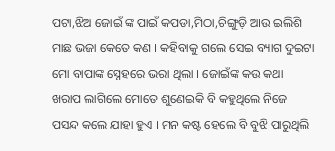ପଟା,ଝିଅ ଜୋଇଁ ଙ୍କ ପାଇଁ କପଡା,ମିଠା,ଚିଙ୍ଗୁଡ଼ି ଆଉ ଇଲିଶି ମାଛ ଭଜା କେତେ କଣ । କହିବାକୁ ଗଲେ ସେଇ ବ୍ୟାଗ ଦୁଇଟା ମୋ ବାପାଙ୍କ ସ୍ନେହରେ ଭରା ଥିଲା । ଜୋଇଁଙ୍କ କଉ କଥା ଖରାପ ଲାଗିଲେ ମୋତେ ଶୁଣେଇକି ବି କହୁଥିଲେ ନିଜେ ପସନ୍ଦ କଲେ ଯାହା ହୁଏ । ମନ କଷ୍ଟ ହେଲେ ବି ବୁଝି ପାରୁଥିଲି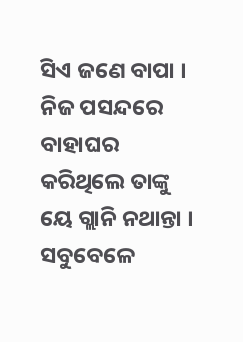ସିଏ ଜଣେ ବାପା । ନିଜ ପସନ୍ଦରେ ବାହାଘର କରିଥିଲେ ତାଙ୍କୁ ୟେ ଗ୍ଲାନି ନଥାନ୍ତା । ସବୁବେଳେ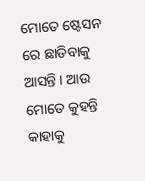ମୋତେ ଷ୍ଟେସନ ରେ ଛାଡିବାକୁ ଆସନ୍ତି । ଆଉ ମୋତେ କୁହନ୍ତି କାହାକୁ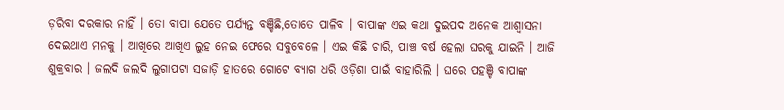ଡ଼ରିବା ଦରକାର ନାହିଁ । ତୋ ବାପା ଯେତେ ପର୍ଯ୍ୟନ୍ତ ବଞ୍ଚିଛି,ତୋତେ ପାଳିବ । ବାପାଙ୍କ ଏଇ କଥା ଦୁଇପଦ ଅନେକ ଆଶ୍ୱାସନା ଦେଇଥାଏ ମନକୁ । ଆଖିରେ ଆଖିଏ ଲୁହ ନେଇ ଫେରେ ସବୁବେଳେ । ଏଇ କିଛି ଚାରି, ପାଞ୍ଚ ବର୍ଷ ହେଲା ଘରକୁ ଯାଇନି । ଆଜି ଶୁକ୍ରବାର । ଜଲଦି ଜଲଦି ଲୁଗାପଟା ସଜାଡ଼ି ହାତରେ ଗୋଟେ ବ୍ୟାଗ ଧରି ଓଡ଼ିଶା ପାଇଁ ବାହାରିଲି । ଘରେ ପହଞ୍ଚି ବାପାଙ୍କ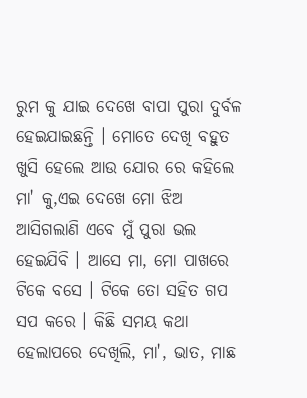ରୁମ କୁ ଯାଇ ଦେଖେ ବାପା ପୁରା ଦୁର୍ବଳ ହେଇଯାଇଛନ୍ତି । ମୋତେ ଦେଖି ବହୁତ ଖୁସି ହେଲେ ଆଉ ଯୋର ରେ କହିଲେ ମା' କୁ,ଏଇ ଦେଖେ ମୋ ଝିଅ ଆସିଗଲାଣି ଏବେ ମୁଁ ପୁରା ଭଲ ହେଇଯିବି । ଆସେ ମା, ମୋ ପାଖରେ ଟିକେ ବସେ । ଟିକେ ତୋ ସହିତ ଗପ ସପ କରେ । କିଛି ସମୟ କଥା ହେଲାପରେ ଦେଖିଲି, ମା', ଭାତ, ମାଛ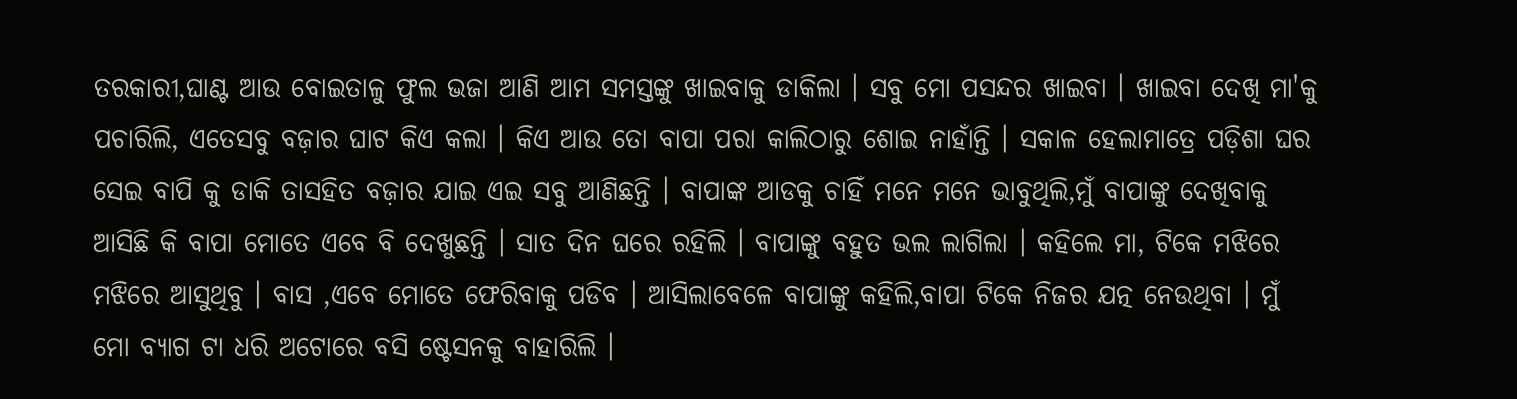ତରକାରୀ,ଘାଣ୍ଟ ଆଉ ବୋଇତାଳୁ ଫୁଲ ଭଜା ଆଣି ଆମ ସମସ୍ତଙ୍କୁ ଖାଇବାକୁ ଡାକିଲା । ସବୁ ମୋ ପସନ୍ଦର ଖାଇବା । ଖାଇବା ଦେଖି ମା'କୁ ପଚାରିଲି, ଏତେସବୁ ବଜ଼ାର ଘାଟ କିଏ କଲା । କିଏ ଆଉ ତୋ ବାପା ପରା କାଲିଠାରୁ ଶୋଇ ନାହାଁନ୍ତି । ସକାଳ ହେଲାମାତ୍ରେ ପଡ଼ିଶା ଘର ସେଇ ବାପି କୁ ଡାକି ତାସହିତ ବଜ଼ାର ଯାଇ ଏଇ ସବୁ ଆଣିଛନ୍ତି । ବାପାଙ୍କ ଆଡକୁ ଚାହିଁ ମନେ ମନେ ଭାବୁଥିଲି,ମୁଁ ବାପାଙ୍କୁ ଦେଖିବାକୁ ଆସିଛି କି ବାପା ମୋତେ ଏବେ ବି ଦେଖୁଛନ୍ତି । ସାତ ଦିନ ଘରେ ରହିଲି । ବାପାଙ୍କୁ ବହୁତ ଭଲ ଲାଗିଲା । କହିଲେ ମା, ଟିକେ ମଝିରେ ମଝିରେ ଆସୁଥିବୁ । ବାସ ,ଏବେ ମୋତେ ଫେରିବାକୁ ପଡିବ । ଆସିଲାବେଳେ ବାପାଙ୍କୁ କହିଲି,ବାପା ଟିକେ ନିଜର ଯତ୍ନ ନେଉଥିବା । ମୁଁ ମୋ ବ୍ୟାଗ ଟା ଧରି ଅଟୋରେ ବସି ଷ୍ଟେସନକୁ ବାହାରିଲି ।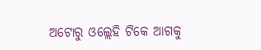ଅଟୋରୁ ଓଲ୍ଲେହି ଟିକେ ଆଗକୁ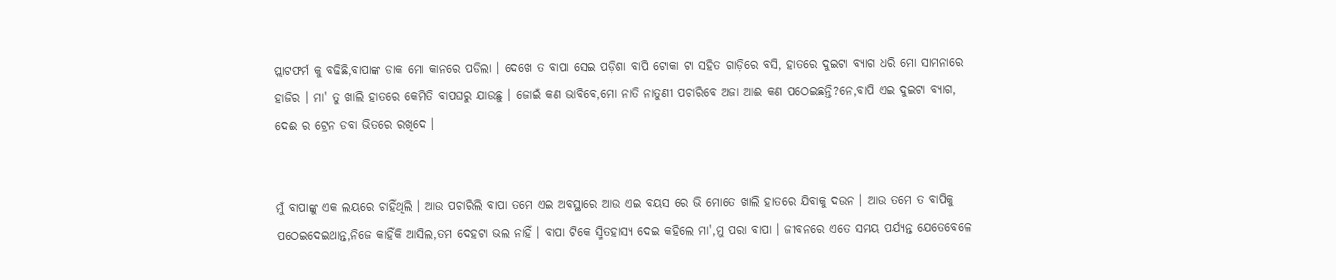ପ୍ଲାଟଫର୍ମ କୁ ବଢିଛି,ବାପାଙ୍କ ଡାକ ମୋ କାନରେ ପଡିଲା । ଦେଖେ ତ ବାପା ସେଇ ପଡ଼ିଶା ବାପି ଟୋକା ଟା ସହିତ ଗାଡ଼ିରେ ବସି, ହାତରେ ଦୁଇଟା ବ୍ୟାଗ ଧରି ମୋ ସାମନାରେ ହାଜିର । ମା' ତୁ ଖାଲି ହାତରେ କେମିତି ବାପଘରୁ ଯାଉଛୁ । ଜୋଇଁ କଣ ଭାବିବେ,ମୋ ନାତି ନାତୁଣୀ ପଚାରିବେ ଅଜା ଆଈ କଣ ପଠେଇଛନ୍ତି?ନେ,ବାପି ଏଇ ଦୁଇଟା ବ୍ୟାଗ, ଦେଈ ର ଟ୍ରେନ ଡବା ଭିତରେ ରଖିଦେ ।


ମୁଁ ବାପାଙ୍କୁ ଏକ ଲୟରେ ଚାହିଁଥିଲି । ଆଉ ପଚାରିଲି ବାପା ତମେ ଏଇ ଅବସ୍ଥାରେ ଆଉ ଏଇ ବୟସ ରେ ଭି ମୋତେ ଖାଲି ହାତରେ ଯିବାକୁ ଦଉନ । ଆଉ ତମେ ତ ବାପିକୁ ପଠେଇଦେଇଥାନ୍ତ,ନିଜେ କାହିଁକି ଆସିଲ,ତମ ଦେହଟା ଭଲ ନାହିଁ । ବାପା ଟିକେ ସ୍ମିତହାସ୍ୟ ଦେଇ କହିଲେ ମା',ମୁ ପରା ବାପା । ଜୀବନରେ ଏତେ ସମୟ ପର୍ଯ୍ୟନ୍ତ ଯେତେବେଳେ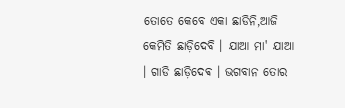ତୋତେ କେବେ ଏକା ଛାଡିନି,ଆଜି କେମିତି ଛାଡ଼ିଦେବି । ଯାଆ ମା' ଯାଆ । ଗାଡି ଛାଡ଼ିଦେଵ । ଭଗବାନ ତୋର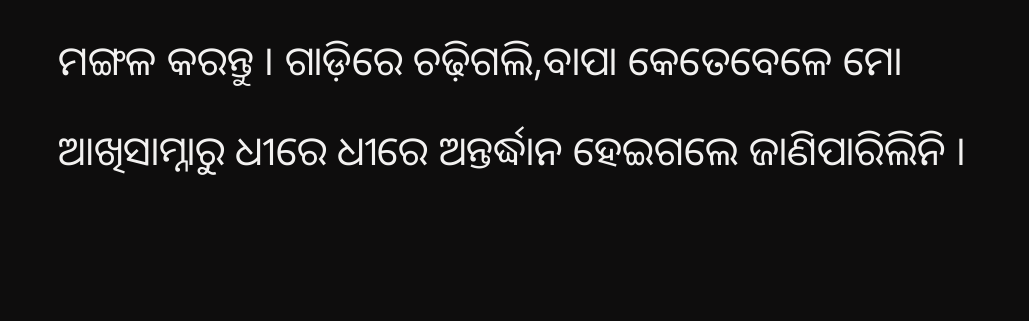ମଙ୍ଗଳ କରନ୍ତୁ । ଗାଡ଼ିରେ ଚଢ଼ିଗଲି,ବାପା କେତେବେଳେ ମୋ ଆଖିସାମ୍ନାରୁ ଧୀରେ ଧୀରେ ଅନ୍ତର୍ଦ୍ଧାନ ହେଇଗଲେ ଜାଣିପାରିଲିନି ।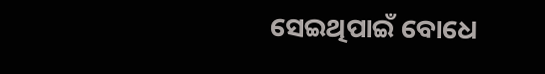ସେଇଥିପାଇଁ ବୋଧେ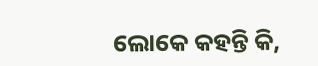ଲୋକେ କହନ୍ତି କି,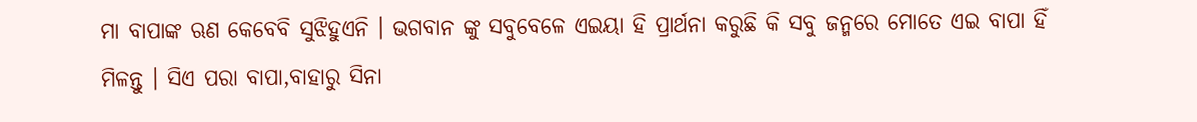ମା ବାପାଙ୍କ ଋଣ କେବେବି ସୁଝିହୁଏନି । ଭଗବାନ ଙ୍କୁ ସବୁବେଳେ ଏଇୟା ହି ପ୍ରାର୍ଥନା କରୁଛି କି ସବୁ ଜନ୍ମରେ ମୋତେ ଏଇ ବାପା ହିଁ ମିଳନ୍ତୁ । ସିଏ ପରା ବାପା,ବାହାରୁ ସିନା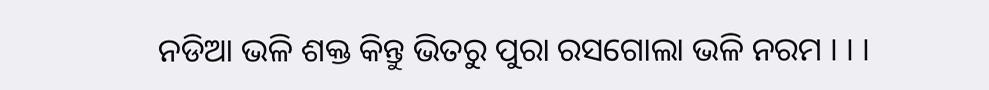ନଡିଆ ଭଳି ଶକ୍ତ କିନ୍ତୁ ଭିତରୁ ପୁରା ରସଗୋଲା ଭଳି ନରମ । । ।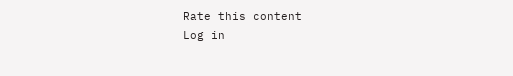Rate this content
Log in